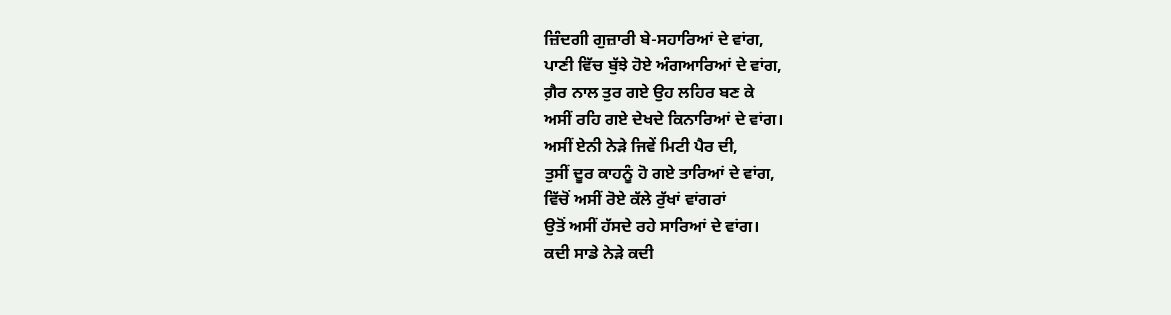ਜ਼ਿੰਦਗੀ ਗੁਜ਼ਾਰੀ ਬੇ-ਸਹਾਰਿਆਂ ਦੇ ਵਾਂਗ,
ਪਾਣੀ ਵਿੱਚ ਬੁੱਝੇ ਹੋਏ ਅੰਗਆਰਿਆਂ ਦੇ ਵਾਂਗ,
ਗ਼ੈਰ ਨਾਲ ਤੁਰ ਗਏ ਉਹ ਲਹਿਰ ਬਣ ਕੇ
ਅਸੀਂ ਰਹਿ ਗਏ ਦੇਖਦੇ ਕਿਨਾਰਿਆਂ ਦੇ ਵਾਂਗ।
ਅਸੀਂ ਏਨੀ ਨੇੜੇ ਜਿਵੇਂ ਮਿਟੀ ਪੈਰ ਦੀ,
ਤੁਸੀਂ ਦੂਰ ਕਾਹਨੂੰ ਹੋ ਗਏ ਤਾਰਿਆਂ ਦੇ ਵਾਂਗ,
ਵਿੱਚੋਂ ਅਸੀਂ ਰੋਏ ਕੱਲੇ ਰੁੱਖਾਂ ਵਾਂਗਰਾਂ
ਉਤੋਂ ਅਸੀਂ ਹੱਸਦੇ ਰਹੇ ਸਾਰਿਆਂ ਦੇ ਵਾਂਗ।
ਕਦੀ ਸਾਡੇ ਨੇੜੇ ਕਦੀ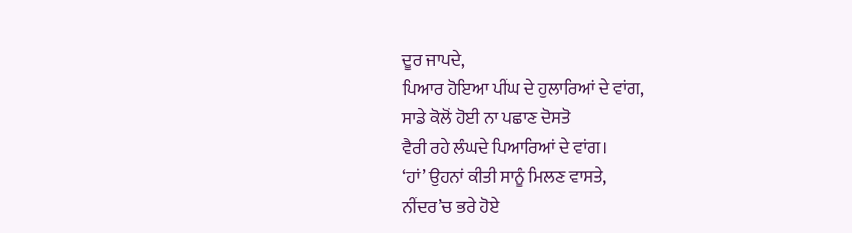ਦੂਰ ਜਾਪਦੇ,
ਪਿਆਰ ਹੋਇਆ ਪੀਂਘ ਦੇ ਹੁਲਾਰਿਆਂ ਦੇ ਵਾਂਗ,
ਸਾਡੇ ਕੋਲੋਂ ਹੋਈ ਨਾ ਪਛਾਣ ਦੋਸਤੋ
ਵੈਰੀ ਰਹੇ ਲੰਘਦੇ ਪਿਆਰਿਆਂ ਦੇ ਵਾਂਗ।
‘ਹਾਂ’ ਉਹਨਾਂ ਕੀਤੀ ਸਾਨੂੰ ਮਿਲਣ ਵਾਸਤੇ,
ਨੀਂਦਰ’ਚ ਭਰੇ ਹੋਏ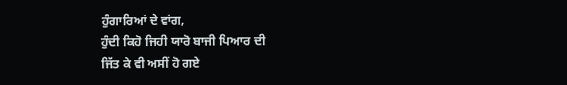ਹੁੰਗਾਰਿਆਂ ਦੇ ਵਾਂਗ,
ਹੁੰਦੀ ਕਿਹੋ ਜਿਹੀ ਯਾਰੋ ਬਾਜੀ ਪਿਆਰ ਦੀ
ਜਿੱਤ ਕੇ ਵੀ ਅਸੀਂ ਹੋ ਗਏ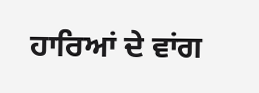ਹਾਰਿਆਂ ਦੇ ਵਾਂਗ